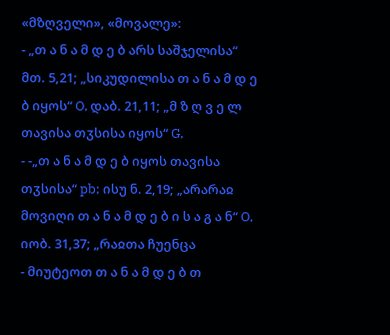«მზღველი», «მოვალე»:
- „თ ა ნ ა მ დ ე ბ არს საშჯელისა“ მთ. 5,21; „სიკუდილისა თ ა ნ ა მ დ ე ბ იყოს“ O, დაბ. 21,11; „მ ზ ღ ვ ე ლ თავისა თჳსისა იყოს“ G,
- -„თ ა ნ ა მ დ ე ბ იყოს თავისა თჳსისა“ pb; ისუ ნ. 2,19; „არარაჲ მოვიღი თ ა ნ ა მ დ ე ბ ი ს ა გ ა ნ“ O, იობ. 31,37; „რაჲთა ჩუენცა
- მიუტეოთ თ ა ნ ა მ დ ე ბ თ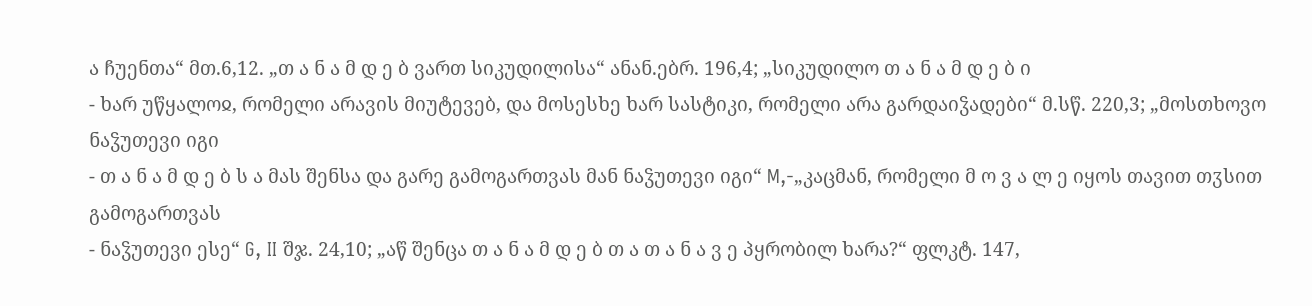ა ჩუენთა“ მთ.6,12. „თ ა ნ ა მ დ ე ბ ვართ სიკუდილისა“ ანან.ებრ. 196,4; „სიკუდილო თ ა ნ ა მ დ ე ბ ი
- ხარ უწყალოჲ, რომელი არავის მიუტევებ, და მოსესხე ხარ სასტიკი, რომელი არა გარდაიჴადები“ მ.სწ. 220,3; „მოსთხოვო ნაჴუთევი იგი
- თ ა ნ ა მ დ ე ბ ს ა მას შენსა და გარე გამოგართვას მან ნაჴუთევი იგი“ M,-„კაცმან, რომელი მ ო ვ ა ლ ე იყოს თავით თჳსით გამოგართვას
- ნაჴუთევი ესე“ G, II შჯ. 24,10; „აწ შენცა თ ა ნ ა მ დ ე ბ თ ა თ ა ნ ა ვ ე პყრობილ ხარა?“ ფლკტ. 147,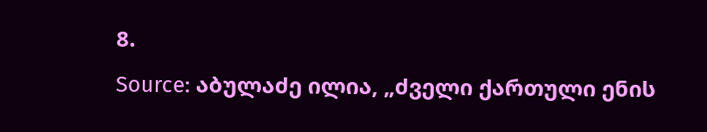8.
Source: აბულაძე ილია, „ძველი ქართული ენის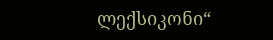ლექსიკონი“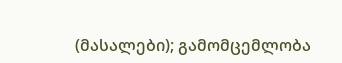(მასალები); გამომცემლობა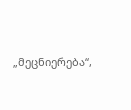„მეცნიერება“,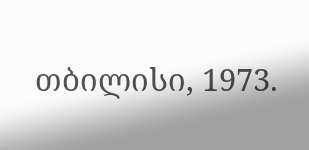თბილისი, 1973.